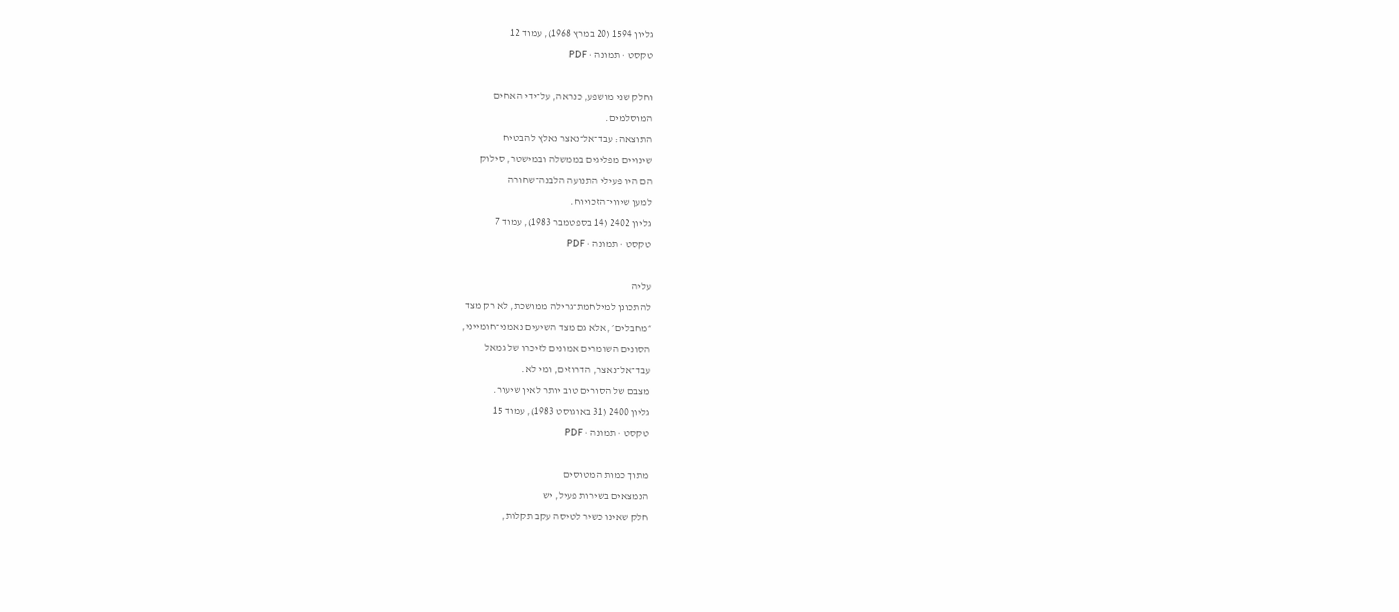גליון 1594 (20 במרץ 1968), עמוד 12
טקסט · תמונה · PDF

וחלק שני מושפע, כנראה, על־ידי האחים
המוסלמים.
התוצאה: עבד־אל־נאצר נאלץ להבטיח
שינויים מפליגים בממשלה ובמישטר, סילוק
הם היו פעילי התנועה הלבנה־שחורה
למען שיווי־הזכויוח.
גליון 2402 (14 בספטמבר 1983), עמוד 7
טקסט · תמונה · PDF

עליה
להתכונן למילחמת־גרילה ממושכת, לא רק מצד
״מחבלים׳ ,אלא גם מצד השיעים נאמני־חומייני,
הסונים השומרים אמונים לזיכרו של גמאל
עבד־אל־נאצר, הדרוזים, ומי לא.
מצבם של הסורים טוב יותר לאין שיעור.
גליון 2400 (31 באוגוסט 1983), עמוד 15
טקסט · תמונה · PDF

מתוך כמות המטוסים
הנמצאים בשירות פעיל, יש
חלק שאינו כשיר לטיסה עקב תקלות,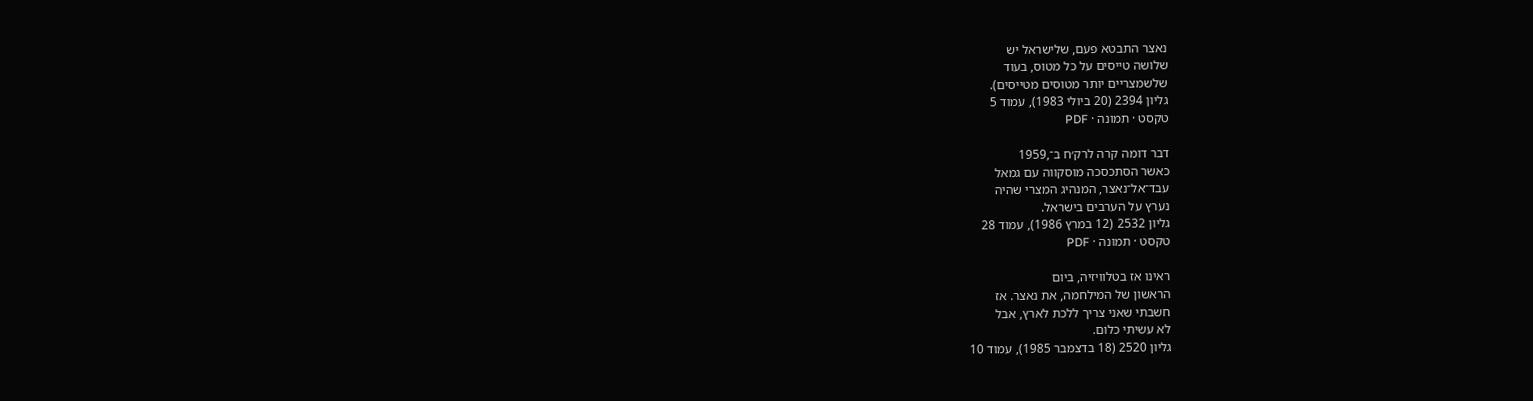נאצר התבטא פעם, שלישראל יש
שלושה טייסים על כל מטוס, בעוד
שלשמצריים יותר מטוסים מטייסים).
גליון 2394 (20 ביולי 1983), עמוד 5
טקסט · תמונה · PDF

דבר דומה קרה לרק׳ח ב־,1959
כאשר הסתכסכה מוסקווה עם גמאל
עבד־אל־נאצר, המנהיג המצרי שהיה
נערץ על הערבים בישראל.
גליון 2532 (12 במרץ 1986), עמוד 28
טקסט · תמונה · PDF

ראינו אז בטלוויזיה, ביום
הראשון של המילחמה, את נאצר. אז
חשבתי שאני צריך ללכת לארץ, אבל
לא עשיתי כלום.
גליון 2520 (18 בדצמבר 1985), עמוד 10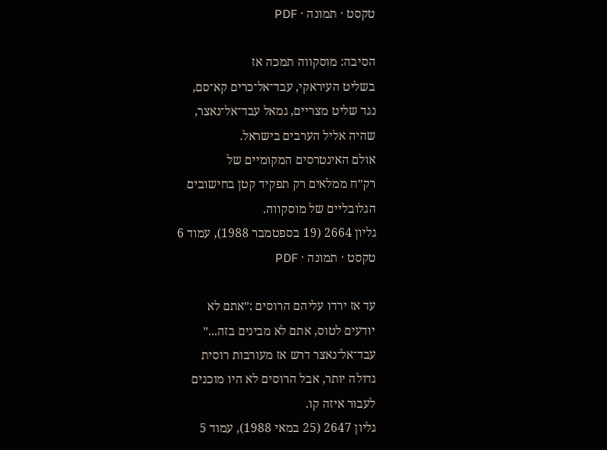טקסט · תמונה · PDF

הסיבה: מוסקווה תמכה אז
בשליט העיראקי, עבד־אל־כרים קא־סם,
נגד שליט מצריים, גמאל עבד־אל־נאצר,
שהיה אליל הערבים בישראל.
אולם האינטרסים המקומיים של
רק״ח ממלאים רק תפקיד קטן בחישובים
הגלובליים של מוסקווה.
גליון 2664 (19 בספטמבר 1988), עמוד 6
טקסט · תמונה · PDF

עד אז ירדו עליהם הרוסים :״אתם לא
יודעים לטוס, אתם לא מבינים בזה...״
עבד־אל־נאצר דרש אז מעורבות רוסית
גדולה יותר, אבל הרוסים לא היו מוכנים
לעבור איזה קו.
גליון 2647 (25 במאי 1988), עמוד 5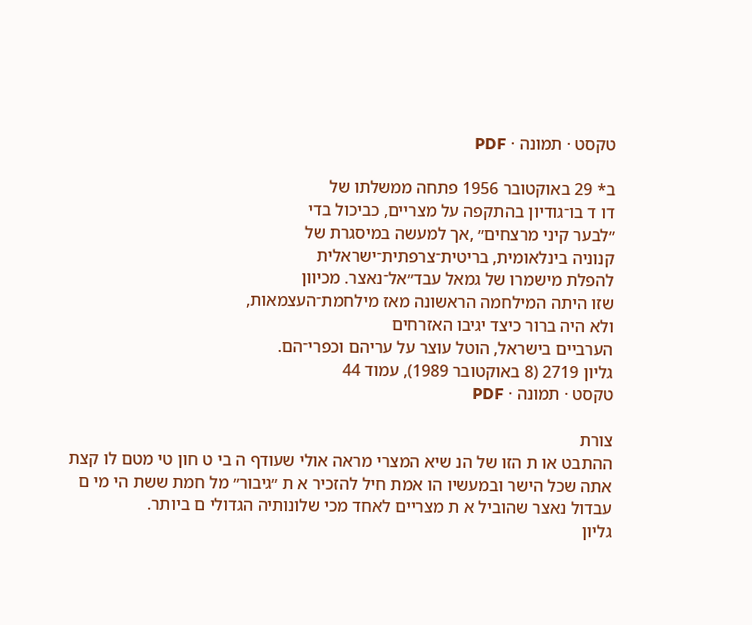טקסט · תמונה · PDF

ב* 29 באוקטובר 1956 פתחה ממשלתו של
דו ד בו־גודיון בהתקפה על מצריים, כביכול בדי
״לבער קיני מרצחים״ ,אך למעשה במיסגרת של
קנוניה בינלאומית, בריטית־צרפתית־ישראלית
להפלת מישמרו של גמאל עבד״אל־נאצר. מכיוון
שזו היתה המילחמה הראשונה מאז מילחמת־העצמאות,
ולא היה ברור כיצד יגיבו האזרחים
הערביים בישראל, הוטל עוצר על עריהם וכפרי־הם.
גליון 2719 (8 באוקטובר 1989), עמוד 44
טקסט · תמונה · PDF

צורת
ההתבט או ת הזו של הנ שיא המצרי מראה אולי שעודף ה בי ט חון טי מטם לו קצת
אתה שכל הישר ובמעשיו הו אמת חיל להזכיר א ת ״גיבור״ מל חמת ששת הי מי ם
עבדול נאצר שהוביל א ת מצריים לאחד מכי שלונותיה הגדולי ם ביותר.
גליון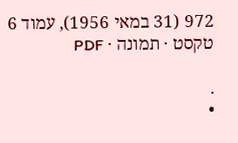972 (31 במאי 1956), עמוד 6
טקסט · תמונה · PDF

.
•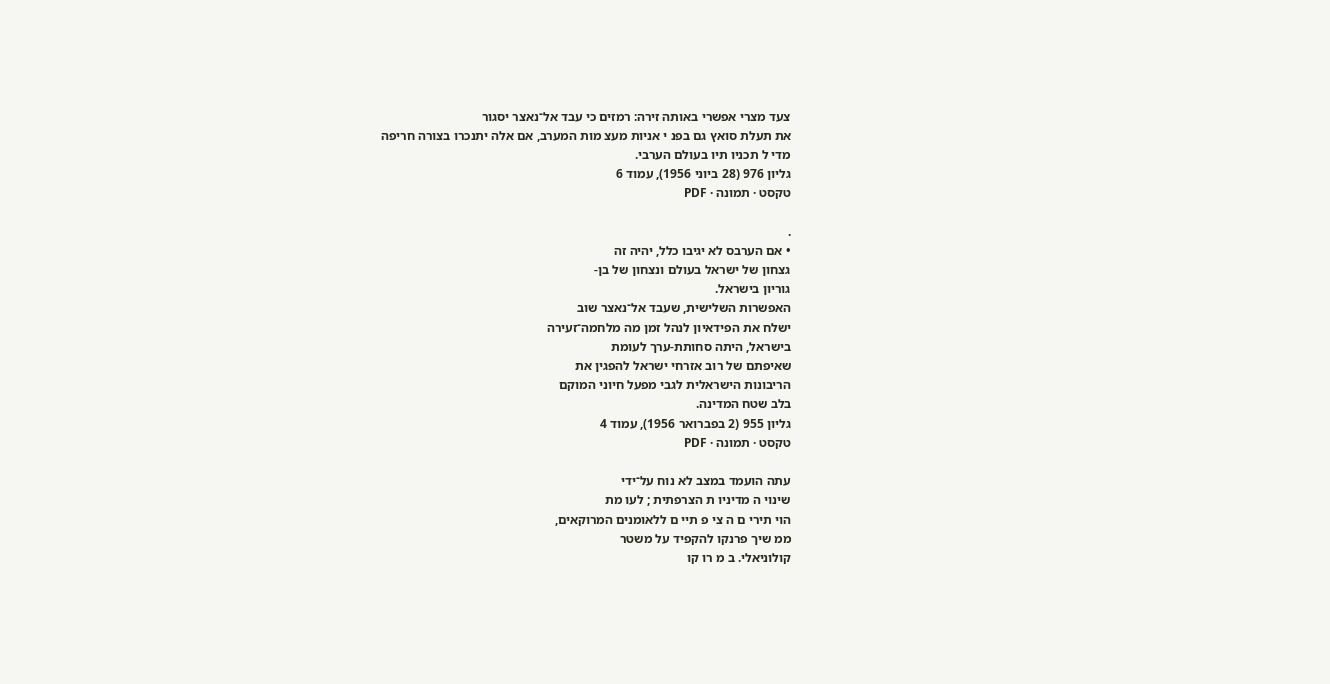צעד מצרי אפשרי באותה זירה: רמזים כי עבד אל־נאצר יסגור
את תעלת סואץ גם בפנ י אניות מעצ מות המערב, אם אלה יתנכרו בצורה חריפה
מדי ל תכניו תיו בעולם הערבי.
גליון 976 (28 ביוני 1956), עמוד 6
טקסט · תמונה · PDF

.
• אם הערבס לא יגיבו כלל, יהיה זה
גצחון של ישראל בעולם ונצחון של בן-
גוריון בישראל.
האפשרות השלישית, שעבד אל־נאצר שוב
ישלח את הפידאיון לנהל זמן מה מלחמה־זעירה
בישראל, היתה סחותת-ערך לעומת
שאיפתם של רוב אזרחי ישראל להפגין את
הריבונות הישראלית לגבי מפעל חיוני המוקם
בלב שטח המדינה.
גליון 955 (2 בפברואר 1956), עמוד 4
טקסט · תמונה · PDF

עתה הועמד במצב לא נוח על־ידי
שינוי ה מדיניו ת הצרפתית ; לעו מת
הוי תירי ם ה צי פ תיי ם ללאומנים המרוקאים,
ממ שיך פרנקו להקפיד על משטר
קולוניאלי. ב מ רו קו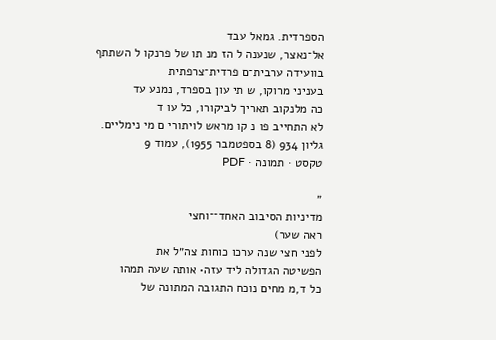הספרדית. גמאל עבד
אל־נאצר, שנענה ל הז מנ תו של פרנקו ל השתתף
בוועידה ערבית־ם פרדית־צרפתית
בעניני מרוקו, ש תי עון בספרד, נמנע עד
כה מלנקוב תאריך לביקורו, כל עו ד
לא התחייב פו נ קו מראש לויתורי ם מי נימליים.
גליון 934 (8 בספטמבר 1955), עמוד 9
טקסט · תמונה · PDF

״
מדיניות הסיבוב האחד־־וחצי
ראה שער)
לפני חצי שנה ערכו כוחות צה״ל את
הפשיטה הגדולה ליד עזה• אותה שעה תמהו
כל ד,מ מחים נוכח התגובה המתונה של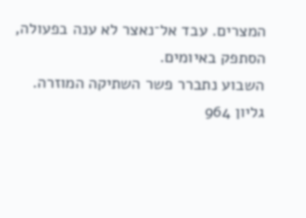המצרים. עבד אל־נאצר לא ענה בפעולה,
הסתפק באיומים.
השבוע נתברר פשר השתיקה המוזרה.
גליון 964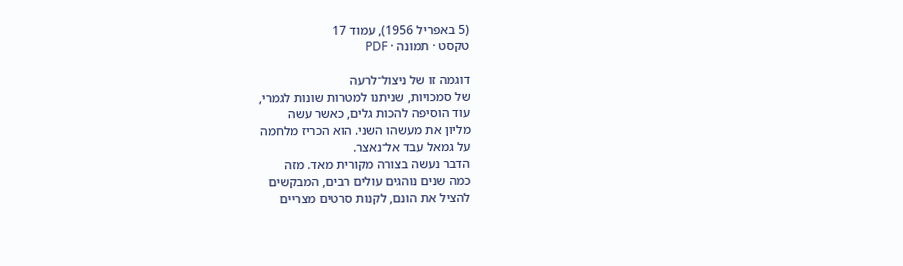(5 באפריל 1956), עמוד 17
טקסט · תמונה · PDF

דוגמה זו של ניצול־לרעה
של סמכויות, שניתנו למטרות שונות לגמרי,
עוד הוסיפה להכות גלים, כאשר עשה
מליון את מעשהו השני. הוא הכריז מלחמה
על גמאל עבד אל־נאצר.
הדבר נעשה בצורה מקורית מאד. מזה
כמה שנים נוהגים עולים רבים, המבקשים
להציל את הונם, לקנות סרטים מצריים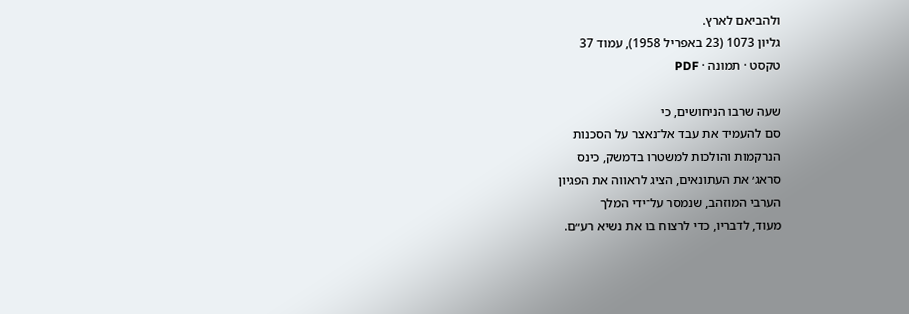ולהביאם לארץ.
גליון 1073 (23 באפריל 1958), עמוד 37
טקסט · תמונה · PDF

שעה שרבו הניחושים, כי
סם להעמיד את עבד אל־נאצר על הסכנות
הנרקמות והולכות למשטרו בדמשק, כינס
סראג׳ את העתונאים, הציג לראווה את הפגיון
הערבי המוזהב, שנמסר על־ידי המלך
מעוד, לדבריו, כדי לרצוח בו את נשיא רע״ם.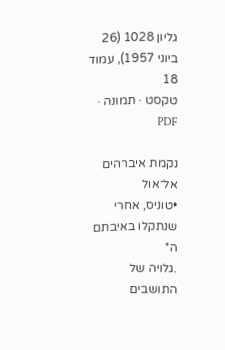גליון 1028 (26 ביוני 1957), עמוד 18
טקסט · תמונה · PDF

נקמת איברהים אל־אול
•טוניס, אחרי שנתקלו באיבתם ה*
.גלויה של התושבים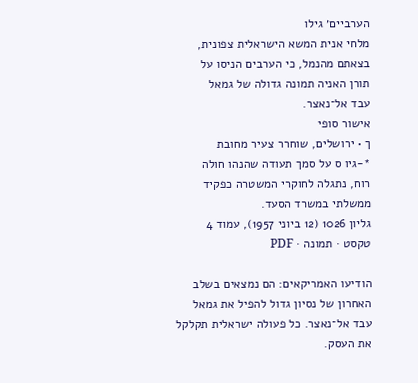הערביים׳ גילו
מלחי אנית המשא הישראלית צפונית,
בצאתם מהנמל, כי הערבים הניסו על
תורן האניה תמונה גדולה של גמאל
עבד אל־נאצר.
אישור סופי
ך • ירושלים, שוחרר צעיר מחובת
*-גיו ס על סמך תעודה שהנהו חולה
רוח, נתגלה לחוקרי המשטרה כפקיד
ממשלתי במשרד הסעד.
גליון 1026 (12 ביוני 1957), עמוד 4
טקסט · תמונה · PDF

הודיעו האמריקאים: הם נמצאים בשלב
האחרון של נסיון גדול להפיל את גמאל
עבד אל־נאצר. כל פעולה ישראלית תקלקל
את העסק.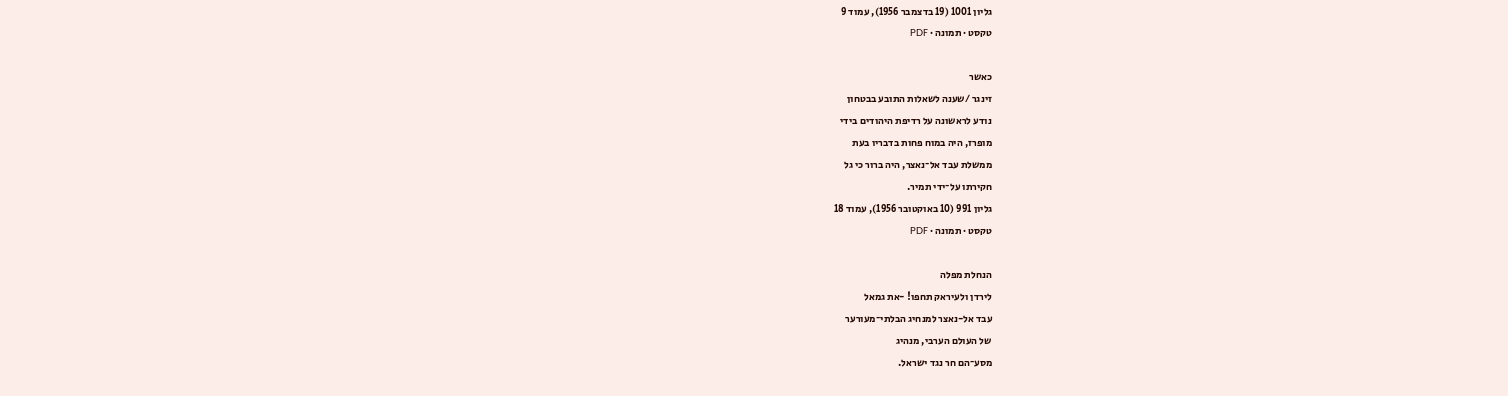גליון 1001 (19 בדצמבר 1956), עמוד 9
טקסט · תמונה · PDF

כאשר
זינגר /שענה לשאלות התובע בבטחון
נודע לראשונה על רדיפת היהודים בידי
מופרז, היה במוח פחות בדבריו בעת
ממשלת עבד אל־נאצר, היה ברור כי גל
חקירתו על־ידי תמיר.
גליון 991 (10 באוקטובר 1956), עמוד 18
טקסט · תמונה · PDF

הנחלת מפלה
לירדן ולעיראק תחפו! -את גמאל
עבד אל-נאצר למנחיג הבלתי־מעורער
של העולם הערבי, מנהיג
מסע־הם חר נגד ישראל.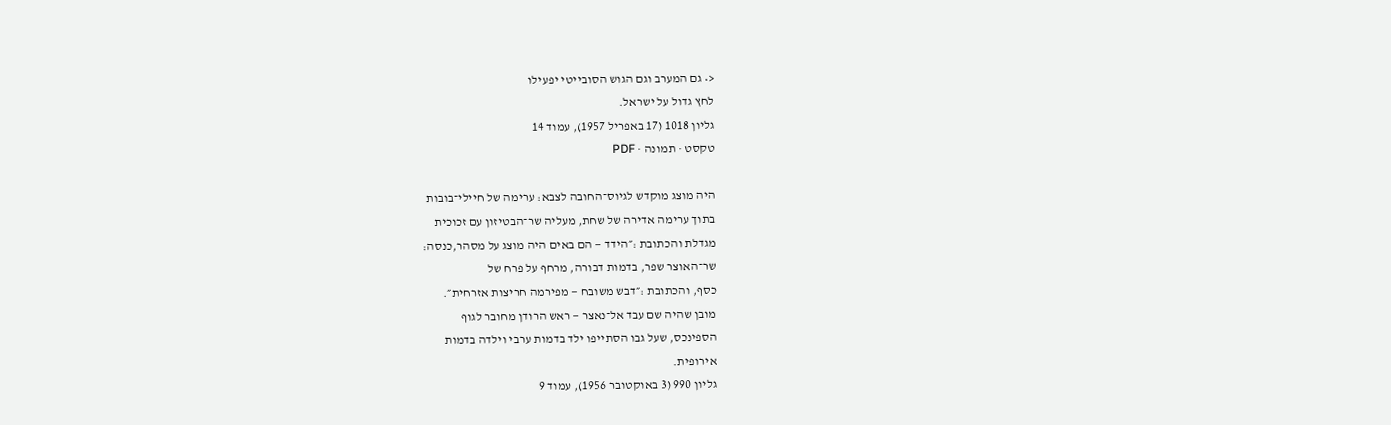<• גם המערב וגם הגוש הסובייטי יפעילו
לחץ גדול על ישראל.
גליון 1018 (17 באפריל 1957), עמוד 14
טקסט · תמונה · PDF

היה מוצג מוקדש לגיוס־החובה לצבא: ערימה של חיילי־בובות
בתוך ערימה אדירה של שחת, מעליה שר־הבטיזון עם זכוכית
מגדלת והכתובת :״הידד — הם באים היה מוצג על מסהר,כנסה:
שר־האוצר שפר, בדמות דבורה, מרחף על פרח של
כסף, והכתובת :״דבש משובח — מפירמה חריצות אזרחית״.
מובן שהיה שם עבד אל־נאצר — ראש הרודן מחובר לגוף
הספינכס, שעל גבו הסתייפו ילד בדמות ערבי וילדה בדמות
אירופית.
גליון 990 (3 באוקטובר 1956), עמוד 9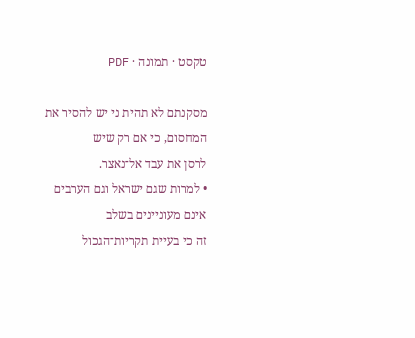טקסט · תמונה · PDF

מסקנתם לא תהית ני יש להסיר את המחסום, כי אם רק שיש
לרסן את עבד אל־נאצר.
• למרות שגם ישראל וגם הערבים אינם מעוניינים בשלב
זה כי בעיית תקריות־הגכול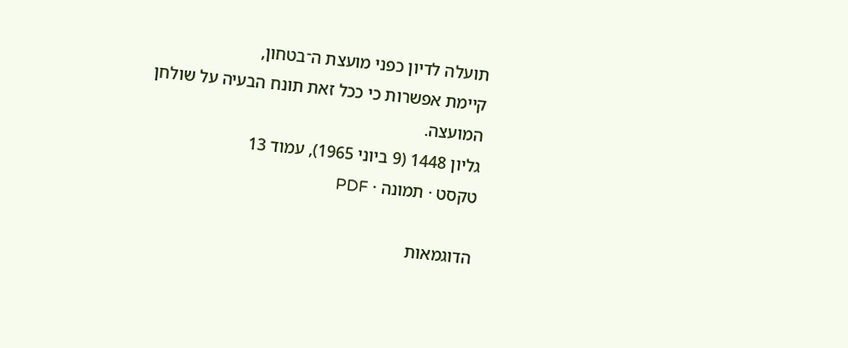תועלה לדיון כפני מועצת ה־בטחון,
קיימת אפשרות כי ככל זאת תונח הבעיה על שולחן
המועצה.
גליון 1448 (9 ביוני 1965), עמוד 13
טקסט · תמונה · PDF

הדוגמאות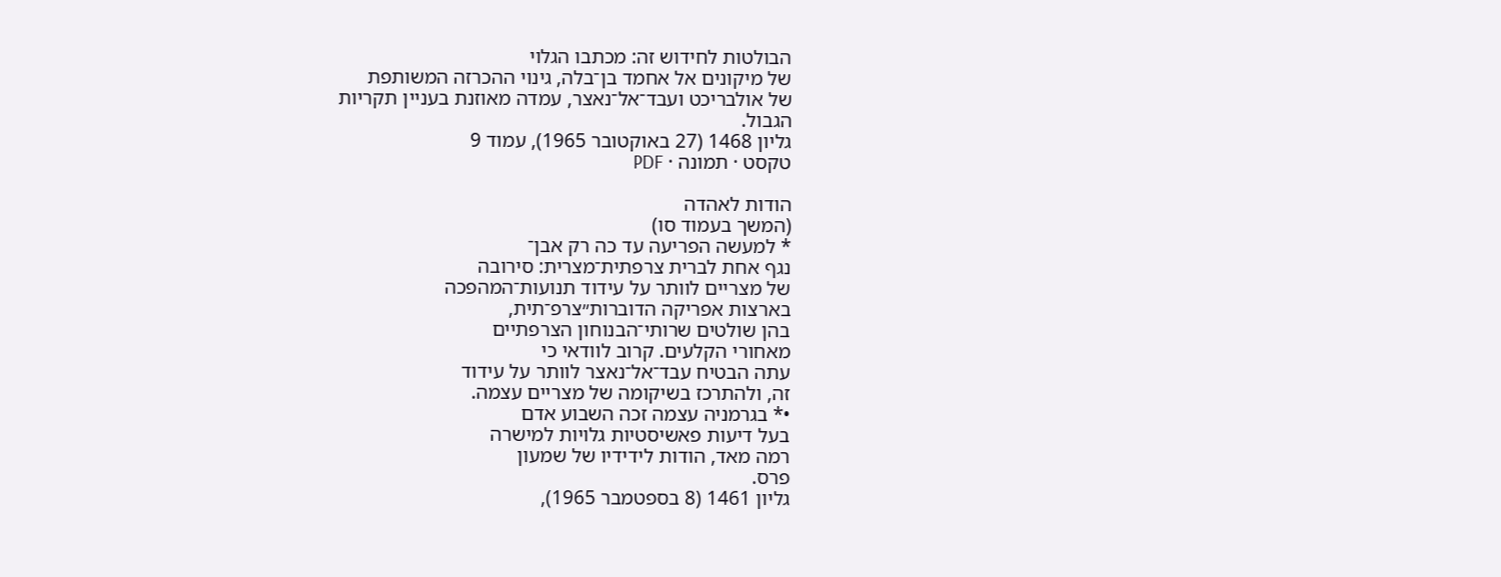הבולטות לחידוש זה: מכתבו הגלוי
של מיקונים אל אחמד בן־בלה, גינוי ההכרזה המשותפת
של אולבריכט ועבד־אל־נאצר, עמדה מאוזנת בעניין תקריות
הגבול.
גליון 1468 (27 באוקטובר 1965), עמוד 9
טקסט · תמונה · PDF

הודות לאהדה
(המשך בעמוד סו)
* למעשה הפריעה עד כה רק אבן־
נגף אחת לברית צרפתית־מצרית: סירובה
של מצריים לוותר על עידוד תנועות־המהפכה
בארצות אפריקה הדוברות״צרפ־תית,
בהן שולטים שרותי־הבנוחון הצרפתיים
מאחורי הקלעים. קרוב לוודאי כי
עתה הבטיח עבד־אל־נאצר לוותר על עידוד
זה, ולהתרכז בשיקומה של מצריים עצמה.
•* בגרמניה עצמה זכה השבוע אדם
בעל דיעות פאשיסטיות גלויות למישרה
רמה מאד, הודות לידידיו של שמעון
פרס.
גליון 1461 (8 בספטמבר 1965),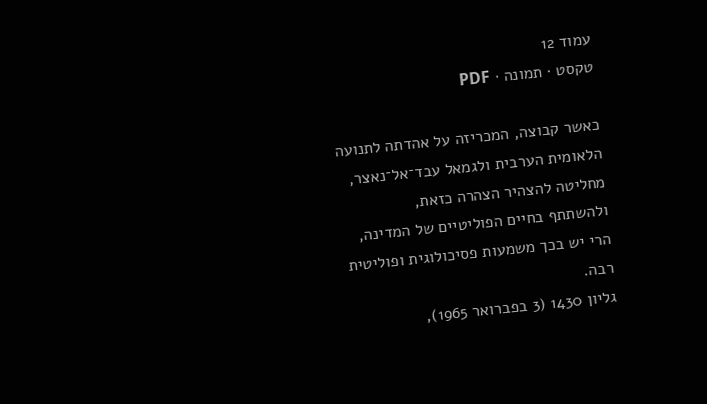עמוד 12
טקסט · תמונה · PDF

כאשר קבוצה, המכריזה על אהדתה לתנועה
הלאומית הערבית ולגמאל עבד־אל־נאצר,
מחליטה להצהיר הצהרה כזאת,
ולהשתתף בחיים הפוליטיים של המדינה,
הרי יש בכך משמעות פסיכולוגית ופוליטית
רבה.
גליון 1430 (3 בפברואר 1965),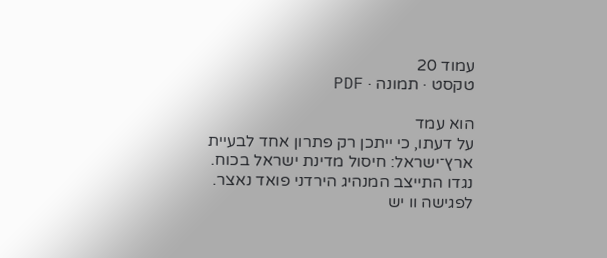עמוד 20
טקסט · תמונה · PDF

הוא עמד
על דעתו, כי ייתכן רק פתרון אחד לבעיית
ארץ־ישראל: חיסול מדינת ישראל בכוח.
נגדו התייצב המנהיג הירדני פואד נאצר.
לפגישה וו יש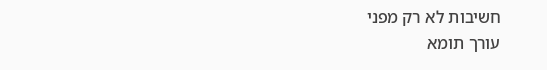חשיבות לא רק מפני
עורך תומא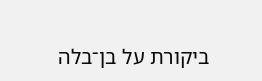ביקורת על בן־בלה